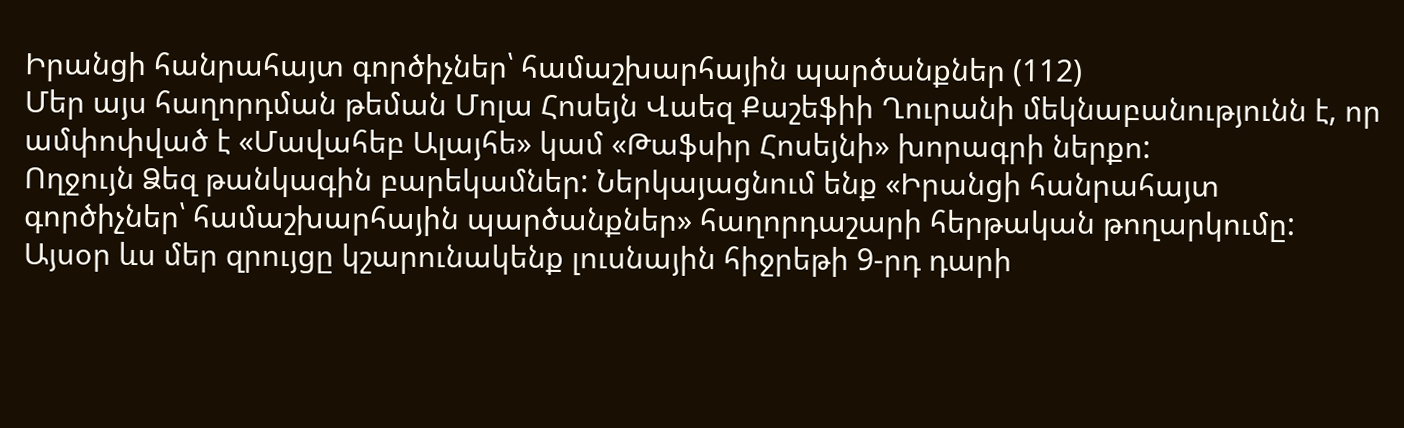Իրանցի հանրահայտ գործիչներ՝ համաշխարհային պարծանքներ (112)
Մեր այս հաղորդման թեման Մոլա Հոսեյն Վաեզ Քաշեֆիի Ղուրանի մեկնաբանությունն է, որ ամփոփված է «Մավահեբ Ալայհե» կամ «Թաֆսիր Հոսեյնի» խորագրի ներքո:
Ողջույն Ձեզ թանկագին բարեկամներ: Ներկայացնում ենք «Իրանցի հանրահայտ գործիչներ՝ համաշխարհային պարծանքներ» հաղորդաշարի հերթական թողարկումը: Այսօր ևս մեր զրույցը կշարունակենք լուսնային հիջրեթի 9-րդ դարի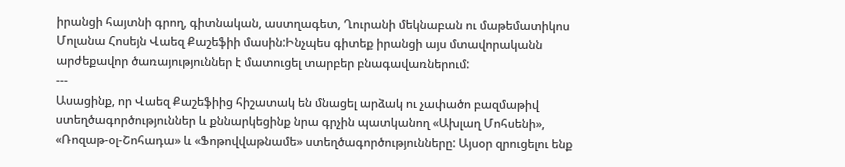իրանցի հայտնի գրող, գիտնական, աստղագետ, Ղուրանի մեկնաբան ու մաթեմատիկոս Մոլանա Հոսեյն Վաեզ Քաշեֆիի մասին:Ինչպես գիտեք իրանցի այս մտավորականն արժեքավոր ծառայություններ է մատուցել տարբեր բնագավառներում:
---
Ասացինք, որ Վաեզ Քաշեֆիից հիշատակ են մնացել արձակ ու չափածո բազմաթիվ ստեղծագործություններ և քննարկեցինք նրա գրչին պատկանող «Ախլաղ Մոհսենի», «Ռոզաթ-օլ-Շոհադա» և «Ֆոթովվաթնամե» ստեղծագործությունները: Այսօր զրուցելու ենք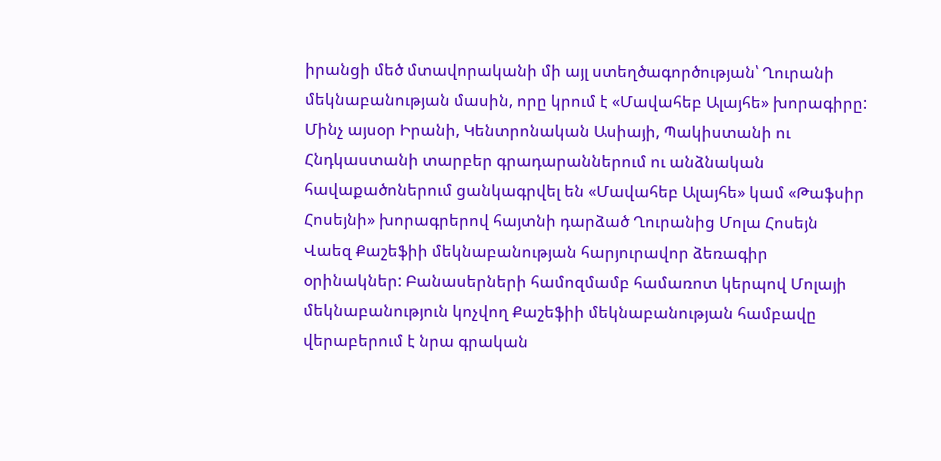իրանցի մեծ մտավորականի մի այլ ստեղծագործության՝ Ղուրանի մեկնաբանության մասին, որը կրում է «Մավահեբ Ալայհե» խորագիրը:
Մինչ այսօր Իրանի, Կենտրոնական Ասիայի, Պակիստանի ու Հնդկաստանի տարբեր գրադարաններում ու անձնական հավաքածոներում ցանկագրվել են «Մավահեբ Ալայհե» կամ «Թաֆսիր Հոսեյնի» խորագրերով հայտնի դարձած Ղուրանից Մոլա Հոսեյն Վաեզ Քաշեֆիի մեկնաբանության հարյուրավոր ձեռագիր օրինակներ: Բանասերների համոզմամբ համառոտ կերպով Մոլայի մեկնաբանություն կոչվող Քաշեֆիի մեկնաբանության համբավը վերաբերում է նրա գրական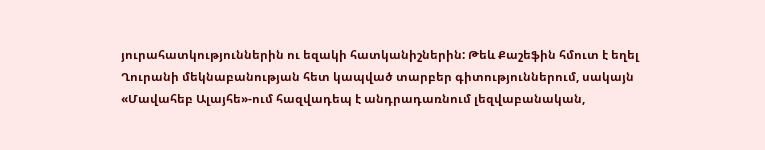յուրահատկություններին ու եզակի հատկանիշներին: Թեև Քաշեֆին հմուտ է եղել Ղուրանի մեկնաբանության հետ կապված տարբեր գիտություններում, սակայն «Մավահեբ Ալայհե»-ում հազվադեպ է անդրադառնում լեզվաբանական,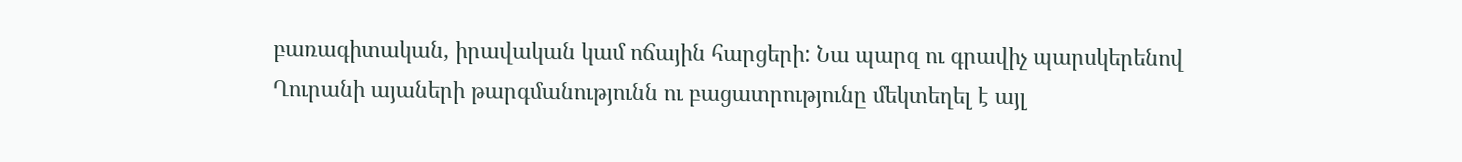բառագիտական, իրավական կամ ոճային հարցերի: Նա պարզ ու գրավիչ պարսկերենով Ղուրանի այաների թարգմանությունն ու բացատրությունը մեկտեղել է այլ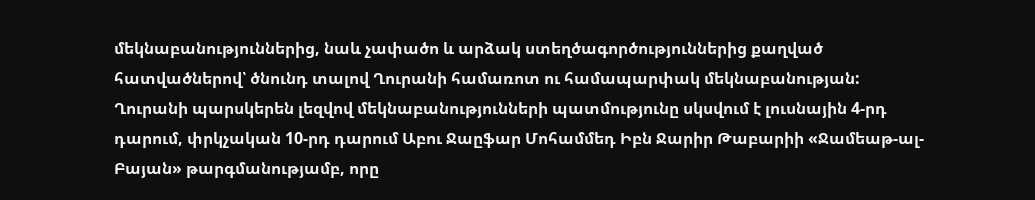մեկնաբանություններից, նաև չափածո և արձակ ստեղծագործություններից քաղված հատվածներով՝ ծնունդ տալով Ղուրանի համառոտ ու համապարփակ մեկնաբանության:
Ղուրանի պարսկերեն լեզվով մեկնաբանությունների պատմությունը սկսվում է լուսնային 4-րդ դարում, փրկչական 10-րդ դարում Աբու Ջաըֆար Մոհամմեդ Իբն Ջարիր Թաբարիի «Ջամեաթ-ալ-Բայան» թարգմանությամբ, որը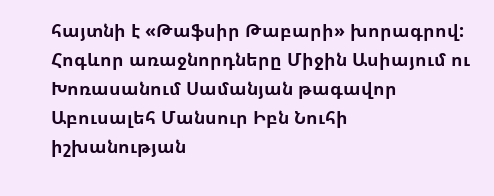հայտնի է «Թաֆսիր Թաբարի» խորագրով: Հոգևոր առաջնորդները Միջին Ասիայում ու Խոռասանում Սամանյան թագավոր Աբուսալեհ Մանսուր Իբն Նուհի իշխանության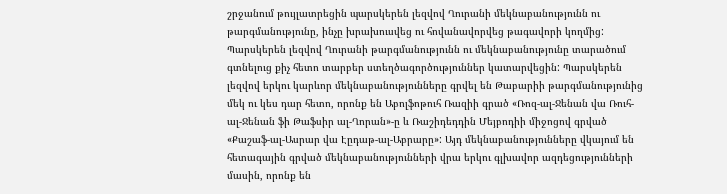շրջանում թույլատրեցին պարսկերեն լեզվով Ղուրանի մեկնաբանությունն ու թարգմանությունը, ինչը խրախուսվեց ու հովանավորվեց թագավորի կողմից: Պարսկերեն լեզվով Ղուրանի թարգմանությունն ու մեկնաբանությունը տարածում գտնելուց քիչ հետո տարբեր ստեղծագործություններ կատարվեցին: Պարսկերեն լեզվով երկու կարևոր մեկնաբանությունները գրվել են Թաբարիի թարգմանությունից մեկ ու կես դար հետո, որոնք են Աբոլֆոթուհ Ռազիի գրած «Ռոզ-ալ-Ջենան վա Ռուհ-ալ-Ջենան ֆի Թաֆսիր ալ-Ղորան»-ը և Ռաշիդեդդին Մեյբոդիի միջոցով գրված «Քաշաֆ-ալ-Ասրար վա Էըդաթ-ալ-Աբրարը»: Այդ մեկնաբանությունները վկայում են հետագային գրված մեկնաբանությունների վրա երկու գլխավոր ազդեցությունների մասին, որոնք են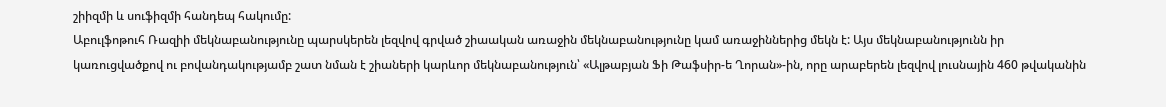շիիզմի և սուֆիզմի հանդեպ հակումը:
Աբուլֆոթուհ Ռազիի մեկնաբանությունը պարսկերեն լեզվով գրված շիաական առաջին մեկնաբանությունը կամ առաջիններից մեկն է: Այս մեկնաբանությունն իր կառուցվածքով ու բովանդակությամբ շատ նման է շիաների կարևոր մեկնաբանություն՝ «Ալթաբյան Ֆի Թաֆսիր-ե Ղորան»-ին, որը արաբերեն լեզվով լուսնային 460 թվականին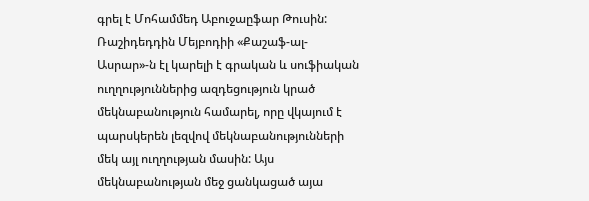գրել է Մոհամմեդ Աբուջաըֆար Թուսին: Ռաշիդեդդին Մեյբոդիի «Քաշաֆ-ալ-Ասրար»-ն էլ կարելի է գրական և սուֆիական ուղղություններից ազդեցություն կրած մեկնաբանություն համարել, որը վկայում է պարսկերեն լեզվով մեկնաբանությունների մեկ այլ ուղղության մասին: Այս մեկնաբանության մեջ ցանկացած այա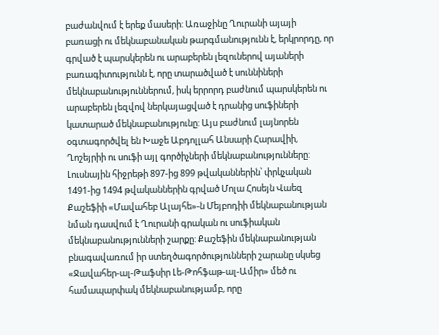բաժանվում է երեք մասերի: Առաջինը Ղուրանի այայի բառացի ու մեկնաբանական թարգմանությունն է, երկրորդը, որ գրված է պարսկերեն ու արաբերեն լեզուներով այաների բառագիտությունն է, որը տարածված է սուննիների մեկնաբանություններում, իսկ երրորդ բաժնում պարսկերեն ու արաբերեն լեզվով ներկայացված է դրանից սուֆիների կատարած մեկնաբանությունը: Այս բաժնում լայնորեն օգտագործվել են Խաջե Աբդոլլահ Անսարի Հարավիի, Ղոշեյրիի ու սուֆի այլ գործիչների մեկնաբանությունները:
Լուսնային հիջրեթի 897-ից 899 թվականներին՝ փրկչական 1491-ից 1494 թվականներին գրված Մոլա Հոսեյն Վաեզ Քաշեֆիի «Մավահեբ Ալայհե»-ն Մեյբոդիի մեկնաբանության նման դասվում է Ղուրանի գրական ու սուֆիական մեկնաբանությունների շարքը: Քաշեֆին մեկնաբանության բնագավառում իր ստեղծագործությունների շարանը սկսեց «Ջավահեր-ալ-Թաֆսիր Լե-Թոհֆաթ-ալ-Ամիր» մեծ ու համապարփակ մեկնաբանությամբ, որը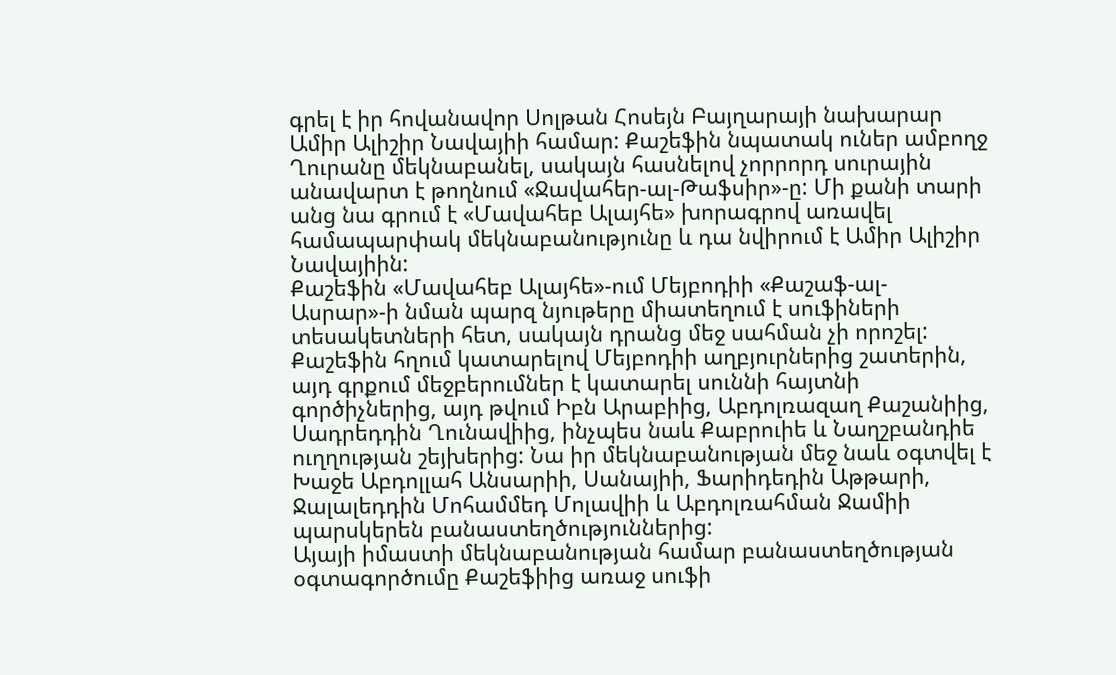գրել է իր հովանավոր Սոլթան Հոսեյն Բայղարայի նախարար Ամիր Ալիշիր Նավայիի համար: Քաշեֆին նպատակ ուներ ամբողջ Ղուրանը մեկնաբանել, սակայն հասնելով չորրորդ սուրային անավարտ է թողնում «Ջավահեր-ալ-Թաֆսիր»-ը: Մի քանի տարի անց նա գրում է «Մավահեբ Ալայհե» խորագրով առավել համապարփակ մեկնաբանությունը և դա նվիրում է Ամիր Ալիշիր Նավայիին:
Քաշեֆին «Մավահեբ Ալայհե»-ում Մեյբոդիի «Քաշաֆ-ալ-Ասրար»-ի նման պարզ նյութերը միատեղում է սուֆիների տեսակետների հետ, սակայն դրանց մեջ սահման չի որոշել: Քաշեֆին հղում կատարելով Մեյբոդիի աղբյուրներից շատերին, այդ գրքում մեջբերումներ է կատարել սուննի հայտնի գործիչներից, այդ թվում Իբն Արաբիից, Աբդոլռազաղ Քաշանիից, Սադրեդդին Ղունավիից, ինչպես նաև Քաբրուիե և Նաղշբանդիե ուղղության շեյխերից: Նա իր մեկնաբանության մեջ նաև օգտվել է Խաջե Աբդոլլահ Անսարիի, Սանայիի, Ֆարիդեդին Աթթարի, Ջալալեդդին Մոհամմեդ Մոլավիի և Աբդոլռահման Ջամիի պարսկերեն բանաստեղծություններից:
Այայի իմաստի մեկնաբանության համար բանաստեղծության օգտագործումը Քաշեֆիից առաջ սուֆի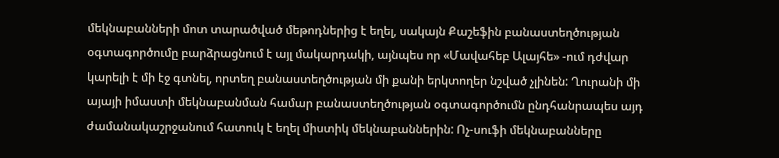մեկնաբանների մոտ տարածված մեթոդներից է եղել, սակայն Քաշեֆին բանաստեղծության օգտագործումը բարձրացնում է այլ մակարդակի, այնպես որ «Մավահեբ Ալայհե» -ում դժվար կարելի է մի էջ գտնել, որտեղ բանաստեղծության մի քանի երկտողեր նշված չլինեն: Ղուրանի մի այայի իմաստի մեկնաբանման համար բանաստեղծության օգտագործումն ընդհանրապես այդ ժամանակաշրջանում հատուկ է եղել միստիկ մեկնաբաններին: Ոչ-սուֆի մեկնաբանները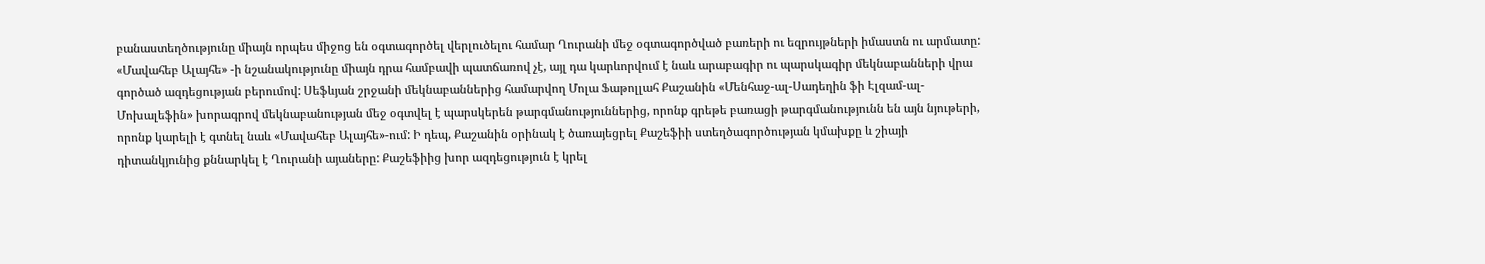բանաստեղծությունը միայն որպես միջոց են օգտագործել վերլուծելու համար Ղուրանի մեջ օգտագործված բառերի ու եզրույթների իմաստն ու արմատը:
«Մավահեբ Ալայհե» -ի նշանակությունը միայն դրա համբավի պատճառով չէ, այլ դա կարևորվում է նաև արաբագիր ու պարսկագիր մեկնաբանների վրա գործած ազդեցության բերումով: Սեֆևյան շրջանի մեկնաբաններից համարվող Մոլա Ֆաթոլլահ Քաշանին «Մենհաջ-ալ-Սադեղին ֆի Էլզամ-ալ-Մոխալեֆին» խորագրով մեկնաբանության մեջ օգտվել է պարսկերեն թարգմանություններից, որոնք գրեթե բառացի թարգմանությունն են այն նյութերի, որոնք կարելի է գտնել նաև «Մավահեբ Ալայհե»-ում: Ի դեպ, Քաշանին օրինակ է ծառայեցրել Քաշեֆիի ստեղծագործության կմախքը և շիայի դիտանկյունից քննարկել է Ղուրանի այաները: Քաշեֆիից խոր ազդեցություն է կրել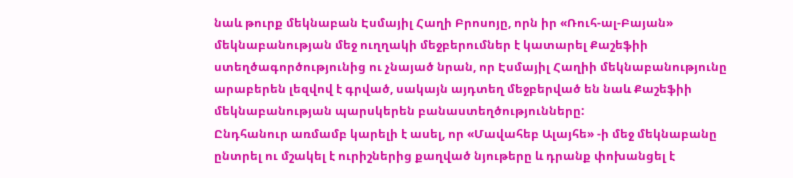նաև թուրք մեկնաբան Էսմայիլ Հաղի Բրոսոյը, որն իր «Ռուհ-ալ-Բայան» մեկնաբանության մեջ ուղղակի մեջբերումներ է կատարել Քաշեֆիի ստեղծագործությունից ու չնայած նրան, որ Էսմայիլ Հաղիի մեկնաբանությունը արաբերեն լեզվով է գրված, սակայն այդտեղ մեջբերված են նաև Քաշեֆիի մեկնաբանության պարսկերեն բանաստեղծությունները:
Ընդհանուր առմամբ կարելի է ասել, որ «Մավահեբ Ալայհե» -ի մեջ մեկնաբանը ընտրել ու մշակել է ուրիշներից քաղված նյութերը և դրանք փոխանցել է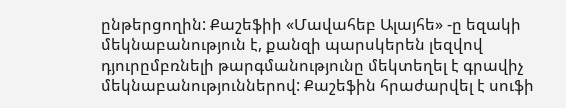ընթերցողին: Քաշեֆիի «Մավահեբ Ալայհե» -ը եզակի մեկնաբանություն է, քանզի պարսկերեն լեզվով դյուրըմբռնելի թարգմանությունը մեկտեղել է գրավիչ մեկնաբանություններով: Քաշեֆին հրաժարվել է սուֆի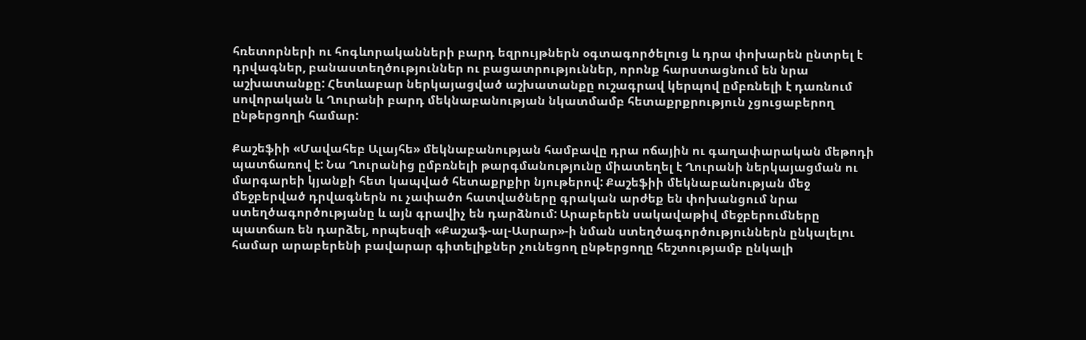հռետորների ու հոգևորականների բարդ եզրույթներն օգտագործելուց և դրա փոխարեն ընտրել է դրվագներ, բանաստեղծություններ ու բացատրություններ, որոնք հարստացնում են նրա աշխատանքը: Հետևաբար ներկայացված աշխատանքը ուշագրավ կերպով ըմբռնելի է դառնում սովորական և Ղուրանի բարդ մեկնաբանության նկատմամբ հետաքրքրություն չցուցաբերող ընթերցողի համար:

Քաշեֆիի «Մավահեբ Ալայհե» մեկնաբանության համբավը դրա ոճային ու գաղափարական մեթոդի պատճառով է: Նա Ղուրանից ըմբռնելի թարգմանությունը միատեղել է Ղուրանի ներկայացման ու մարգարեի կյանքի հետ կապված հետաքրքիր նյութերով: Քաշեֆիի մեկնաբանության մեջ մեջբերված դրվագներն ու չափածո հատվածները գրական արժեք են փոխանցում նրա ստեղծագործությանը և այն գրավիչ են դարձնում: Արաբերեն սակավաթիվ մեջբերումները պատճառ են դարձել, որպեսզի «Քաշաֆ-ալ-Ասրար»-ի նման ստեղծագործություններն ընկալելու համար արաբերենի բավարար գիտելիքներ չունեցող ընթերցողը հեշտությամբ ընկալի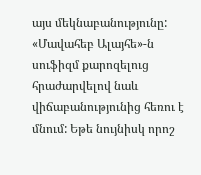այս մեկնաբանությունը: «Մավահեբ Ալայհե»-ն սուֆիզմ քարոզելուց հրաժարվելով նաև վիճաբանությունից հեռու է մնում: Եթե նույնիսկ որոշ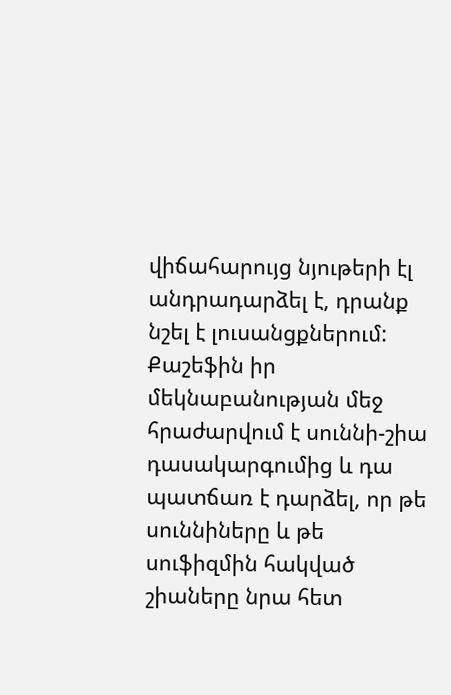վիճահարույց նյութերի էլ անդրադարձել է, դրանք նշել է լուսանցքներում: Քաշեֆին իր մեկնաբանության մեջ հրաժարվում է սուննի-շիա դասակարգումից և դա պատճառ է դարձել, որ թե սուննիները և թե սուֆիզմին հակված շիաները նրա հետ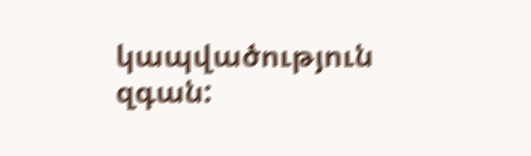կապվածություն զգան: